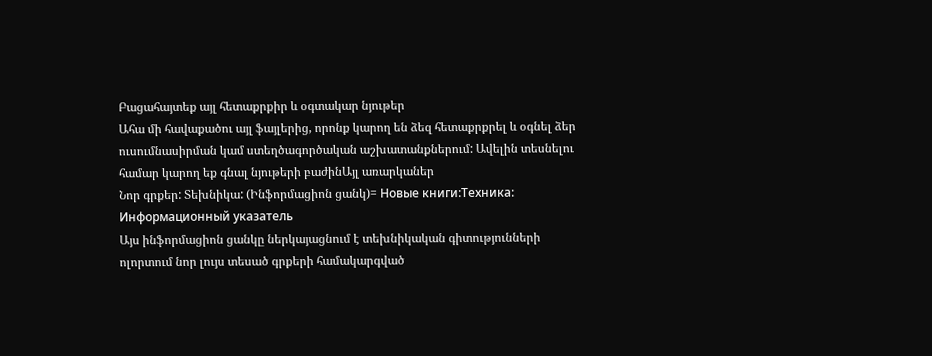Բացահայտեք այլ հետաքրքիր և օգտակար նյութեր
Ահա մի հավաքածու այլ ֆայլերից, որոնք կարող են ձեզ հետաքրքրել և օգնել ձեր ուսումնասիրման կամ ստեղծագործական աշխատանքներում: Ավելին տեսնելու համար կարող եք գնալ նյութերի բաժինԱյլ առարկաներ
Նոր գրքեր: Տեխնիկա: (Ինֆորմացիոն ցանկ)= Новые книги:Техника: Информационный указатель
Այս ինֆորմացիոն ցանկը ներկայացնում է տեխնիկական գիտությունների ոլորտում նոր լույս տեսած գրքերի համակարգված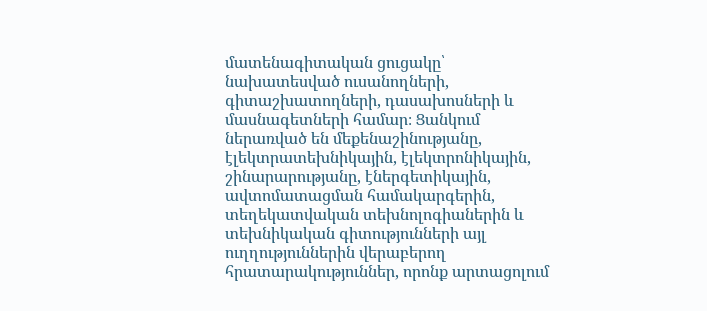մատենագիտական ցուցակը՝ նախատեսված ուսանողների, գիտաշխատողների, դասախոսների և մասնագետների համար։ Ցանկում ներառված են մեքենաշինությանը, էլեկտրատեխնիկային, էլեկտրոնիկային, շինարարությանը, էներգետիկային, ավտոմատացման համակարգերին, տեղեկատվական տեխնոլոգիաներին և տեխնիկական գիտությունների այլ ուղղություններին վերաբերող հրատարակություններ, որոնք արտացոլում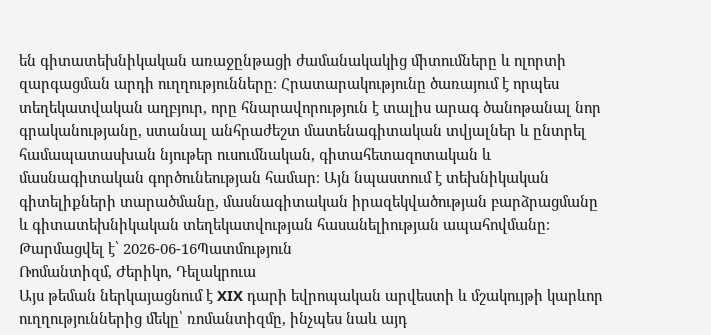են գիտատեխնիկական առաջընթացի ժամանակակից միտումները և ոլորտի զարգացման արդի ուղղությունները։ Հրատարակությունը ծառայում է որպես տեղեկատվական աղբյուր, որը հնարավորություն է տալիս արագ ծանոթանալ նոր գրականությանը, ստանալ անհրաժեշտ մատենագիտական տվյալներ և ընտրել համապատասխան նյութեր ուսումնական, գիտահետազոտական և մասնագիտական գործունեության համար։ Այն նպաստում է տեխնիկական գիտելիքների տարածմանը, մասնագիտական իրազեկվածության բարձրացմանը և գիտատեխնիկական տեղեկատվության հասանելիության ապահովմանը։
Թարմացվել է՝ 2026-06-16Պատմություն
Ռոմանտիզմ, Ժերիկո, Դելակրուա
Այս թեման ներկայացնում է XIX դարի եվրոպական արվեստի և մշակույթի կարևոր ուղղություններից մեկը՝ ռոմանտիզմը, ինչպես նաև այդ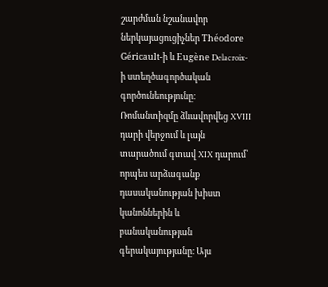շարժման նշանավոր ներկայացուցիչներ Théodore Géricault-ի և Eugène Delacroix-ի ստեղծագործական գործունեությունը։ Ռոմանտիզմը ձևավորվեց XVIII դարի վերջում և լայն տարածում գտավ XIX դարում՝ որպես արձագանք դասականության խիստ կանոններին և բանականության գերակայությանը։ Այս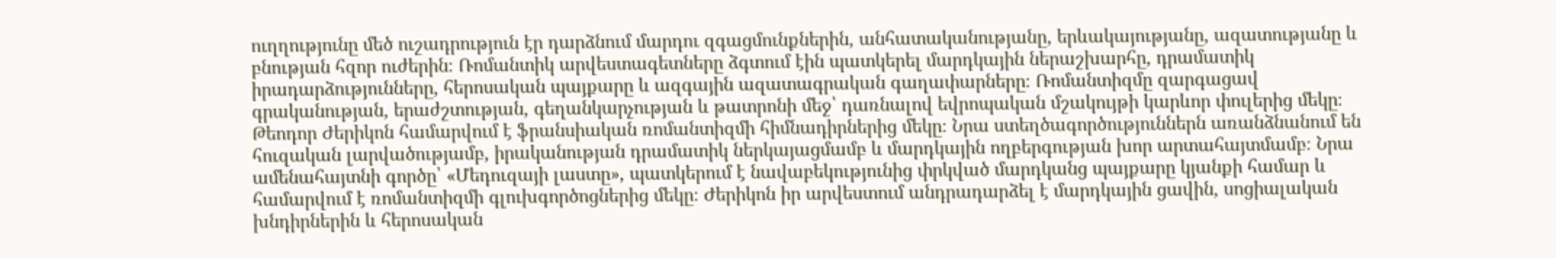ուղղությունը մեծ ուշադրություն էր դարձնում մարդու զգացմունքներին, անհատականությանը, երևակայությանը, ազատությանը և բնության հզոր ուժերին։ Ռոմանտիկ արվեստագետները ձգտում էին պատկերել մարդկային ներաշխարհը, դրամատիկ իրադարձությունները, հերոսական պայքարը և ազգային ազատագրական գաղափարները։ Ռոմանտիզմը զարգացավ գրականության, երաժշտության, գեղանկարչության և թատրոնի մեջ՝ դառնալով եվրոպական մշակույթի կարևոր փուլերից մեկը։ Թեոդոր Ժերիկոն համարվում է ֆրանսիական ռոմանտիզմի հիմնադիրներից մեկը։ Նրա ստեղծագործություններն առանձնանում են հուզական լարվածությամբ, իրականության դրամատիկ ներկայացմամբ և մարդկային ողբերգության խոր արտահայտմամբ։ Նրա ամենահայտնի գործը՝ «Մեդուզայի լաստը», պատկերում է նավաբեկությունից փրկված մարդկանց պայքարը կյանքի համար և համարվում է ռոմանտիզմի գլուխգործոցներից մեկը։ Ժերիկոն իր արվեստում անդրադարձել է մարդկային ցավին, սոցիալական խնդիրներին և հերոսական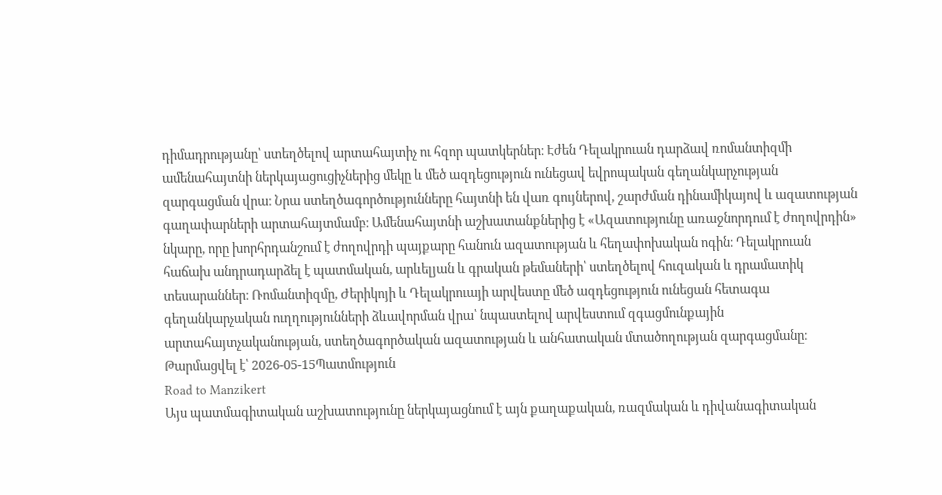դիմադրությանը՝ ստեղծելով արտահայտիչ ու հզոր պատկերներ։ Էժեն Դելակրուան դարձավ ռոմանտիզմի ամենահայտնի ներկայացուցիչներից մեկը և մեծ ազդեցություն ունեցավ եվրոպական գեղանկարչության զարգացման վրա։ Նրա ստեղծագործությունները հայտնի են վառ գույներով, շարժման դինամիկայով և ազատության գաղափարների արտահայտմամբ։ Ամենահայտնի աշխատանքներից է «Ազատությունը առաջնորդում է ժողովրդին» նկարը, որը խորհրդանշում է ժողովրդի պայքարը հանուն ազատության և հեղափոխական ոգին։ Դելակրուան հաճախ անդրադարձել է պատմական, արևելյան և գրական թեմաների՝ ստեղծելով հուզական և դրամատիկ տեսարաններ։ Ռոմանտիզմը, Ժերիկոյի և Դելակրուայի արվեստը մեծ ազդեցություն ունեցան հետագա գեղանկարչական ուղղությունների ձևավորման վրա՝ նպաստելով արվեստում զգացմունքային արտահայտչականության, ստեղծագործական ազատության և անհատական մտածողության զարգացմանը։
Թարմացվել է՝ 2026-05-15Պատմություն
Road to Manzikert
Այս պատմագիտական աշխատությունը ներկայացնում է այն քաղաքական, ռազմական և դիվանագիտական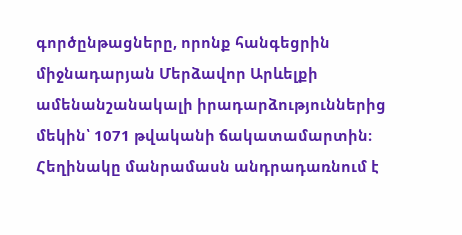գործընթացները, որոնք հանգեցրին միջնադարյան Մերձավոր Արևելքի ամենանշանակալի իրադարձություններից մեկին՝ 1071 թվականի ճակատամարտին։ Հեղինակը մանրամասն անդրադառնում է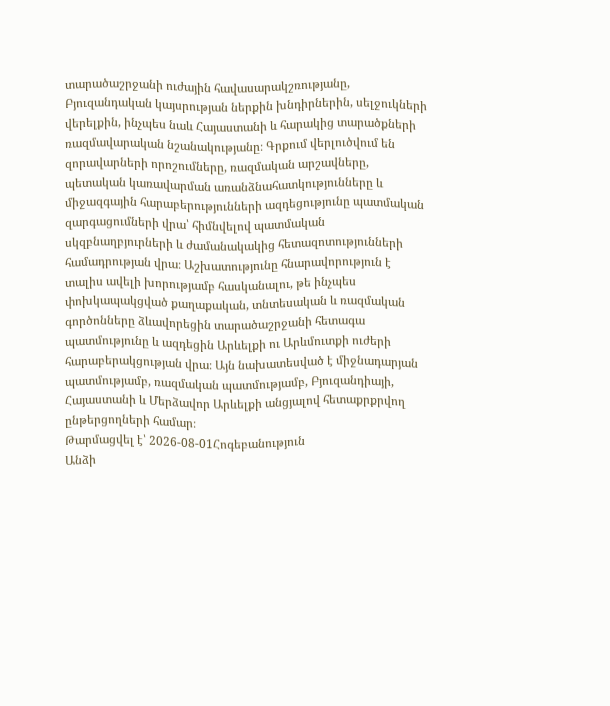տարածաշրջանի ուժային հավասարակշռությանը, Բյուզանդական կայսրության ներքին խնդիրներին, սելջուկների վերելքին, ինչպես նաև Հայաստանի և հարակից տարածքների ռազմավարական նշանակությանը։ Գրքում վերլուծվում են զորավարների որոշումները, ռազմական արշավները, պետական կառավարման առանձնահատկությունները և միջազգային հարաբերությունների ազդեցությունը պատմական զարգացումների վրա՝ հիմնվելով պատմական սկզբնաղբյուրների և ժամանակակից հետազոտությունների համադրության վրա։ Աշխատությունը հնարավորություն է տալիս ավելի խորությամբ հասկանալու, թե ինչպես փոխկապակցված քաղաքական, տնտեսական և ռազմական գործոնները ձևավորեցին տարածաշրջանի հետագա պատմությունը և ազդեցին Արևելքի ու Արևմուտքի ուժերի հարաբերակցության վրա։ Այն նախատեսված է միջնադարյան պատմությամբ, ռազմական պատմությամբ, Բյուզանդիայի, Հայաստանի և Մերձավոր Արևելքի անցյալով հետաքրքրվող ընթերցողների համար։
Թարմացվել է՝ 2026-08-01Հոգեբանություն
Անձի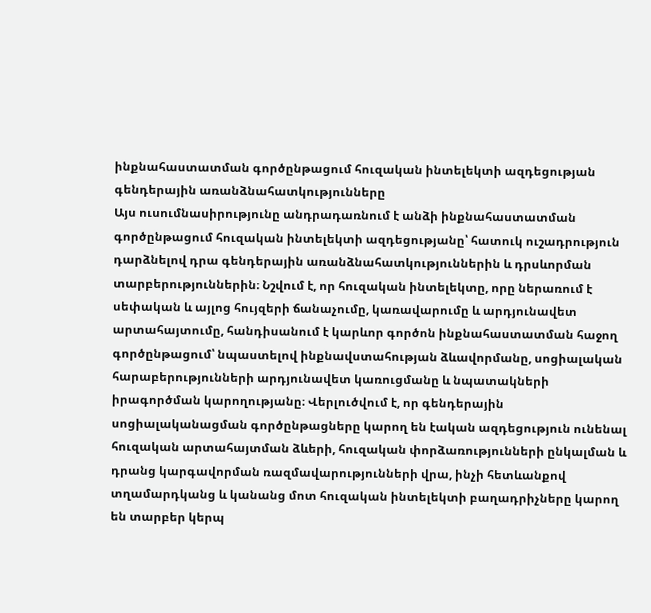ինքնահաստատման գործընթացում հուզական ինտելեկտի ազդեցության գենդերային առանձնահատկությունները
Այս ուսումնասիրությունը անդրադառնում է անձի ինքնահաստատման գործընթացում հուզական ինտելեկտի ազդեցությանը՝ հատուկ ուշադրություն դարձնելով դրա գենդերային առանձնահատկություններին և դրսևորման տարբերություններին։ Նշվում է, որ հուզական ինտելեկտը, որը ներառում է սեփական և այլոց հույզերի ճանաչումը, կառավարումը և արդյունավետ արտահայտումը, հանդիսանում է կարևոր գործոն ինքնահաստատման հաջող գործընթացում՝ նպաստելով ինքնավստահության ձևավորմանը, սոցիալական հարաբերությունների արդյունավետ կառուցմանը և նպատակների իրագործման կարողությանը։ Վերլուծվում է, որ գենդերային սոցիալականացման գործընթացները կարող են էական ազդեցություն ունենալ հուզական արտահայտման ձևերի, հուզական փորձառությունների ընկալման և դրանց կարգավորման ռազմավարությունների վրա, ինչի հետևանքով տղամարդկանց և կանանց մոտ հուզական ինտելեկտի բաղադրիչները կարող են տարբեր կերպ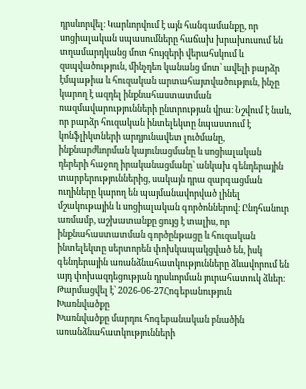դրսևորվել։ Կարևորվում է այն հանգամանքը, որ սոցիալական սպասումները հաճախ խրախուսում են տղամարդկանց մոտ հույզերի վերահսկում և զսպվածություն, մինչդեռ կանանց մոտ՝ ավելի բարձր էմպաթիա և հուզական արտահայտվածություն, ինչը կարող է ազդել ինքնահաստատման ռազմավարությունների ընտրության վրա։ Նշվում է նաև, որ բարձր հուզական ինտելեկտը նպաստում է կոնֆլիկտների արդյունավետ լուծմանը, ինքնարժևորման կայունացմանը և սոցիալական դերերի հաջող իրականացմանը՝ անկախ գենդերային տարբերություններից, սակայն դրա զարգացման ուղիները կարող են պայմանավորված լինել մշակութային և սոցիալական գործոններով։ Ընդհանուր առմամբ, աշխատանքը ցույց է տալիս, որ ինքնահաստատման գործընթացը և հուզական ինտելեկտը սերտորեն փոխկապակցված են, իսկ գենդերային առանձնահատկությունները ձևավորում են այդ փոխազդեցության դրսևորման յուրահատուկ ձևեր։
Թարմացվել է՝ 2026-06-27Հոգեբանություն
Խառնվածքը
Խառնվածքը մարդու հոգեբանական բնածին առանձնահատկությունների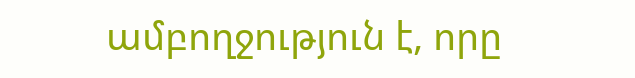ամբողջություն է, որը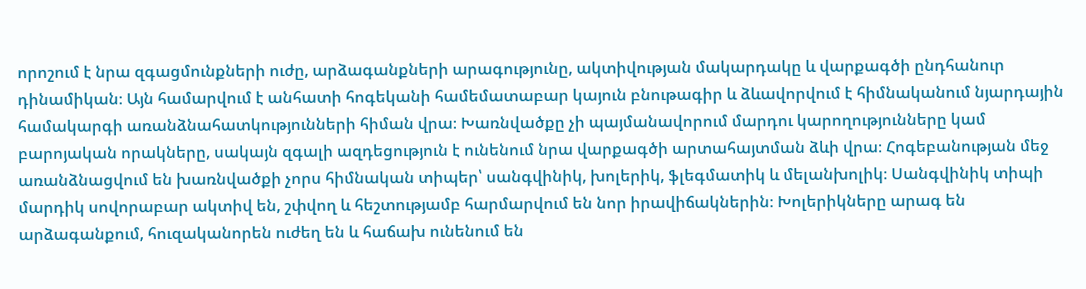որոշում է նրա զգացմունքների ուժը, արձագանքների արագությունը, ակտիվության մակարդակը և վարքագծի ընդհանուր դինամիկան։ Այն համարվում է անհատի հոգեկանի համեմատաբար կայուն բնութագիր և ձևավորվում է հիմնականում նյարդային համակարգի առանձնահատկությունների հիման վրա։ Խառնվածքը չի պայմանավորում մարդու կարողությունները կամ բարոյական որակները, սակայն զգալի ազդեցություն է ունենում նրա վարքագծի արտահայտման ձևի վրա։ Հոգեբանության մեջ առանձնացվում են խառնվածքի չորս հիմնական տիպեր՝ սանգվինիկ, խոլերիկ, ֆլեգմատիկ և մելանխոլիկ։ Սանգվինիկ տիպի մարդիկ սովորաբար ակտիվ են, շփվող և հեշտությամբ հարմարվում են նոր իրավիճակներին։ Խոլերիկները արագ են արձագանքում, հուզականորեն ուժեղ են և հաճախ ունենում են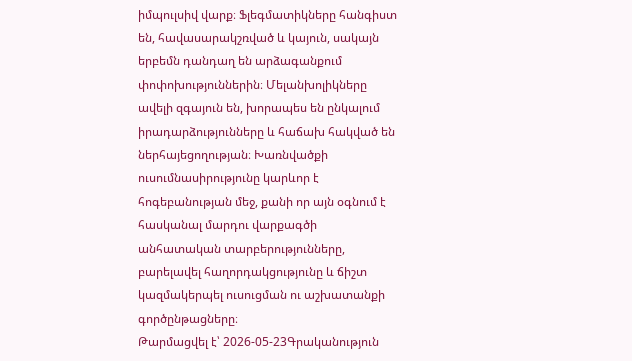իմպուլսիվ վարք։ Ֆլեգմատիկները հանգիստ են, հավասարակշռված և կայուն, սակայն երբեմն դանդաղ են արձագանքում փոփոխություններին։ Մելանխոլիկները ավելի զգայուն են, խորապես են ընկալում իրադարձությունները և հաճախ հակված են ներհայեցողության։ Խառնվածքի ուսումնասիրությունը կարևոր է հոգեբանության մեջ, քանի որ այն օգնում է հասկանալ մարդու վարքագծի անհատական տարբերությունները, բարելավել հաղորդակցությունը և ճիշտ կազմակերպել ուսուցման ու աշխատանքի գործընթացները։
Թարմացվել է՝ 2026-05-23Գրականություն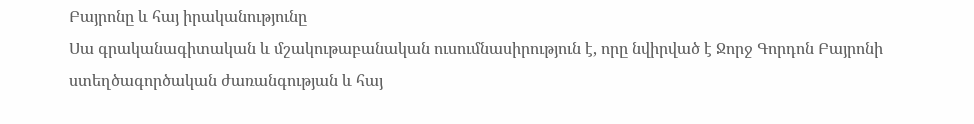Բայրոնը և հայ իրականությունը
Սա գրականագիտական և մշակութաբանական ուսումնասիրություն է, որը նվիրված է Ջորջ Գորդոն Բայրոնի ստեղծագործական ժառանգության և հայ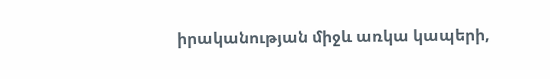իրականության միջև առկա կապերի,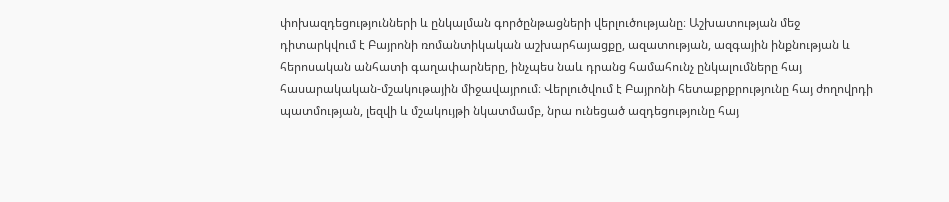փոխազդեցությունների և ընկալման գործընթացների վերլուծությանը։ Աշխատության մեջ դիտարկվում է Բայրոնի ռոմանտիկական աշխարհայացքը, ազատության, ազգային ինքնության և հերոսական անհատի գաղափարները, ինչպես նաև դրանց համահունչ ընկալումները հայ հասարակական-մշակութային միջավայրում։ Վերլուծվում է Բայրոնի հետաքրքրությունը հայ ժողովրդի պատմության, լեզվի և մշակույթի նկատմամբ, նրա ունեցած ազդեցությունը հայ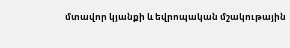մտավոր կյանքի և եվրոպական մշակութային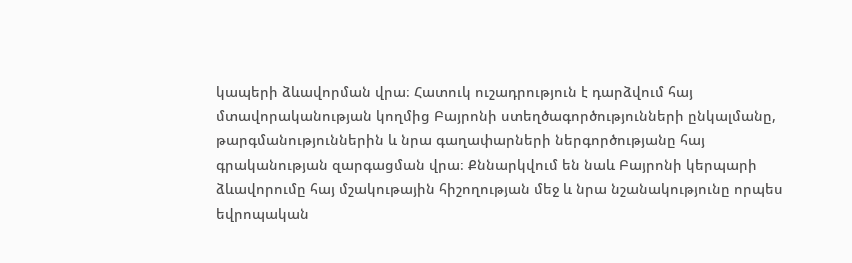կապերի ձևավորման վրա։ Հատուկ ուշադրություն է դարձվում հայ մտավորականության կողմից Բայրոնի ստեղծագործությունների ընկալմանը, թարգմանություններին և նրա գաղափարների ներգործությանը հայ գրականության զարգացման վրա։ Քննարկվում են նաև Բայրոնի կերպարի ձևավորումը հայ մշակութային հիշողության մեջ և նրա նշանակությունը որպես եվրոպական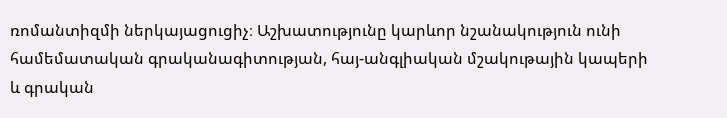ռոմանտիզմի ներկայացուցիչ։ Աշխատությունը կարևոր նշանակություն ունի համեմատական գրականագիտության, հայ-անգլիական մշակութային կապերի և գրական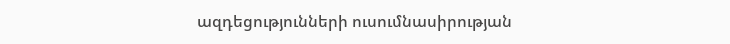ազդեցությունների ուսումնասիրության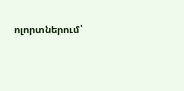ոլորտներում՝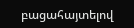բացահայտելով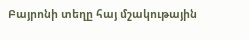Բայրոնի տեղը հայ մշակութային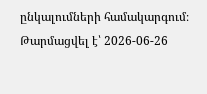ընկալումների համակարգում։
Թարմացվել է՝ 2026-06-26